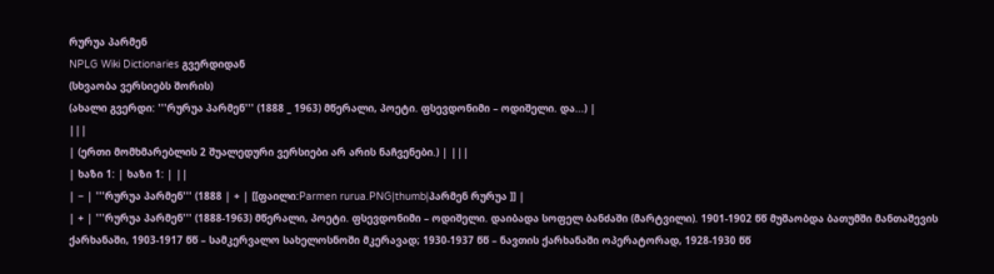რურუა პარმენ
NPLG Wiki Dictionaries გვერდიდან
(სხვაობა ვერსიებს შორის)
(ახალი გვერდი: '''რურუა პარმენ''' (1888 _ 1963) მწერალი, პოეტი. ფსევდონიმი – ოდიშელი. და...) |
|||
| (ერთი მომხმარებლის 2 შუალედური ვერსიები არ არის ნაჩვენები.) | |||
| ხაზი 1: | ხაზი 1: | ||
| − | '''რურუა პარმენ''' (1888 | + | [[ფაილი:Parmen rurua.PNG|thumb|პარმენ რურუა ]] |
| + | '''რურუა პარმენ''' (1888-1963) მწერალი, პოეტი. ფსევდონიმი – ოდიშელი. დაიბადა სოფელ ბანძაში (მარტვილი). 1901-1902 წწ მუშაობდა ბათუმში მანთაშევის ქარხანაში, 1903-1917 წწ – სამკერვალო სახელოსნოში მკერავად; 1930-1937 წწ – ნავთის ქარხანაში ოპერატორად, 1928-1930 წწ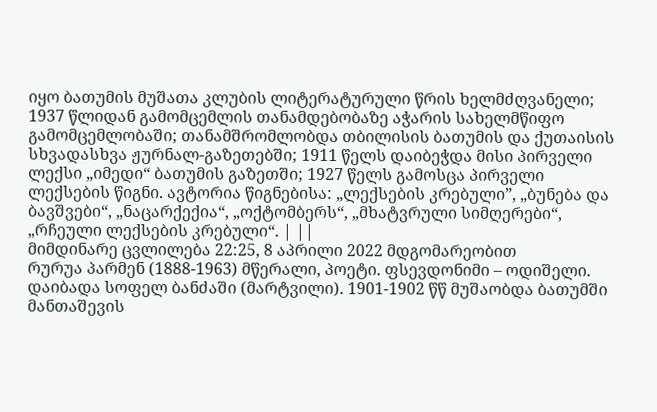იყო ბათუმის მუშათა კლუბის ლიტერატურული წრის ხელმძღვანელი; 1937 წლიდან გამომცემლის თანამდებობაზე აჭარის სახელმწიფო გამომცემლობაში; თანამშრომლობდა თბილისის ბათუმის და ქუთაისის სხვადასხვა ჟურნალ-გაზეთებში; 1911 წელს დაიბეჭდა მისი პირველი ლექსი „იმედი“ ბათუმის გაზეთში; 1927 წელს გამოსცა პირველი ლექსების წიგნი. ავტორია წიგნებისა: „ლექსების კრებული”, „ბუნება და ბავშვები“, „ნაცარქექია“, „ოქტომბერს“, „მხატვრული სიმღერები“, „რჩეული ლექსების კრებული“. | ||
მიმდინარე ცვლილება 22:25, 8 აპრილი 2022 მდგომარეობით
რურუა პარმენ (1888-1963) მწერალი, პოეტი. ფსევდონიმი – ოდიშელი. დაიბადა სოფელ ბანძაში (მარტვილი). 1901-1902 წწ მუშაობდა ბათუმში მანთაშევის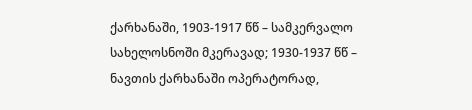ქარხანაში, 1903-1917 წწ – სამკერვალო სახელოსნოში მკერავად; 1930-1937 წწ – ნავთის ქარხანაში ოპერატორად,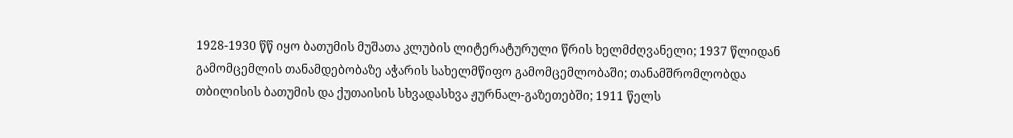1928-1930 წწ იყო ბათუმის მუშათა კლუბის ლიტერატურული წრის ხელმძღვანელი; 1937 წლიდან გამომცემლის თანამდებობაზე აჭარის სახელმწიფო გამომცემლობაში; თანამშრომლობდა თბილისის ბათუმის და ქუთაისის სხვადასხვა ჟურნალ-გაზეთებში; 1911 წელს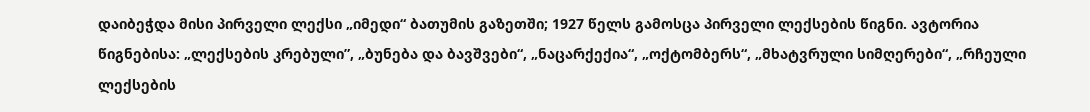დაიბეჭდა მისი პირველი ლექსი „იმედი“ ბათუმის გაზეთში; 1927 წელს გამოსცა პირველი ლექსების წიგნი. ავტორია წიგნებისა: „ლექსების კრებული”, „ბუნება და ბავშვები“, „ნაცარქექია“, „ოქტომბერს“, „მხატვრული სიმღერები“, „რჩეული ლექსების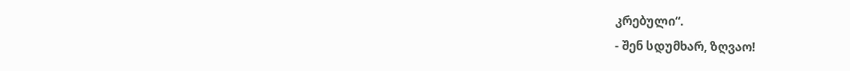კრებული“.
- შენ სდუმხარ, ზღვაო!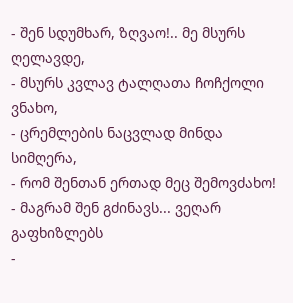- შენ სდუმხარ, ზღვაო!.. მე მსურს ღელავდე,
- მსურს კვლავ ტალღათა ჩოჩქოლი ვნახო,
- ცრემლების ნაცვლად მინდა სიმღერა,
- რომ შენთან ერთად მეც შემოვძახო!
- მაგრამ შენ გძინავს... ვეღარ გაფხიზლებს
-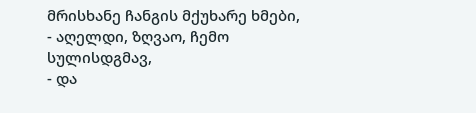მრისხანე ჩანგის მქუხარე ხმები,
- აღელდი, ზღვაო, ჩემო სულისდგმავ,
- და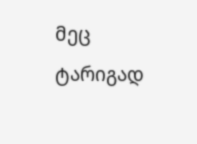მეც ტარიგად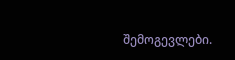შემოგევლები.